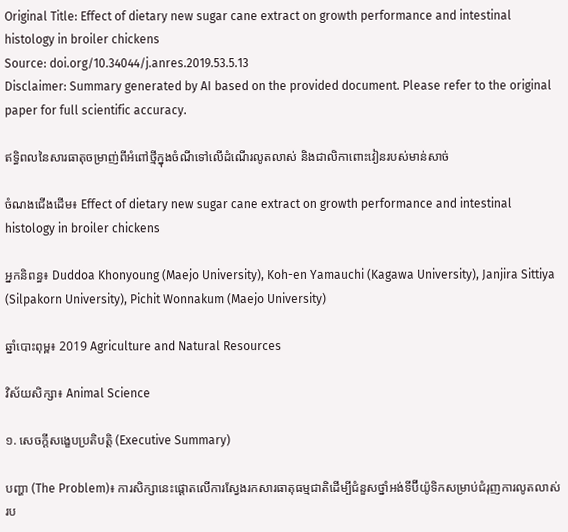Original Title: Effect of dietary new sugar cane extract on growth performance and intestinal histology in broiler chickens
Source: doi.org/10.34044/j.anres.2019.53.5.13
Disclaimer: Summary generated by AI based on the provided document. Please refer to the original paper for full scientific accuracy.

ឥទ្ធិពលនៃសារធាតុចម្រាញ់ពីអំពៅថ្មីក្នុងចំណីទៅលើដំណើរលូតលាស់ និងជាលិកាពោះវៀនរបស់មាន់សាច់

ចំណងជើងដើម៖ Effect of dietary new sugar cane extract on growth performance and intestinal histology in broiler chickens

អ្នកនិពន្ធ៖ Duddoa Khonyoung (Maejo University), Koh-en Yamauchi (Kagawa University), Janjira Sittiya (Silpakorn University), Pichit Wonnakum (Maejo University)

ឆ្នាំបោះពុម្ព៖ 2019 Agriculture and Natural Resources

វិស័យសិក្សា៖ Animal Science

១. សេចក្តីសង្ខេបប្រតិបត្តិ (Executive Summary)

បញ្ហា (The Problem)៖ ការសិក្សានេះផ្តោតលើការស្វែងរកសារធាតុធម្មជាតិដើម្បីជំនួសថ្នាំអង់ទីប៊ីយ៉ូទិកសម្រាប់ជំរុញការលូតលាស់រប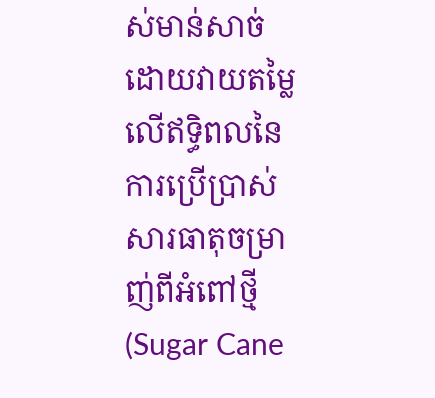ស់មាន់សាច់ ដោយវាយតម្លៃលើឥទ្ធិពលនៃការប្រើប្រាស់សារធាតុចម្រាញ់ពីអំពៅថ្មី (Sugar Cane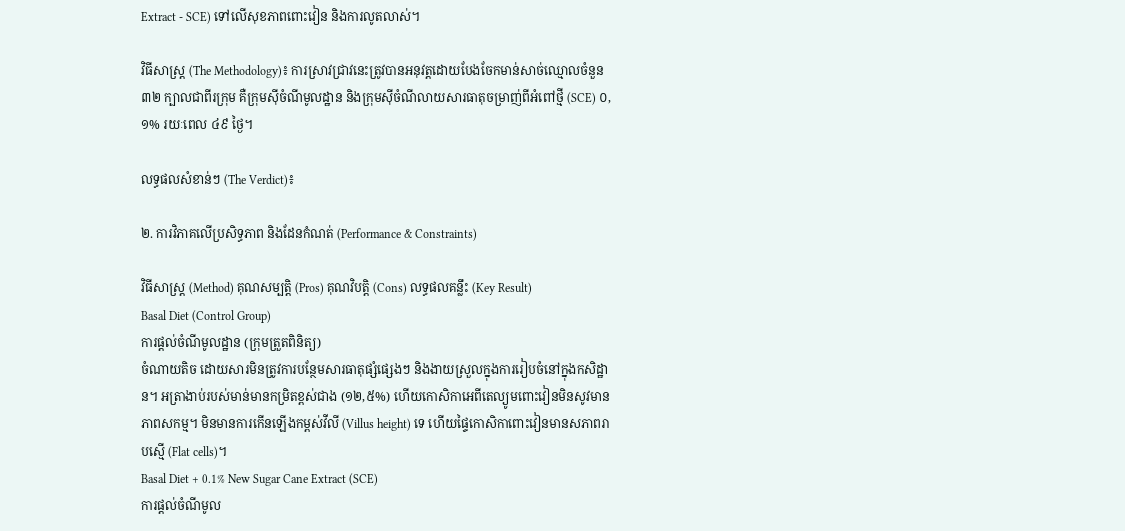Extract - SCE) ទៅលើសុខភាពពោះវៀន និងការលូតលាស់។

វិធីសាស្ត្រ (The Methodology)៖ ការស្រាវជ្រាវនេះត្រូវបានអនុវត្តដោយបែងចែកមាន់សាច់ឈ្មោលចំនួន ៣២ ក្បាលជាពីរក្រុម គឺក្រុមស៊ីចំណីមូលដ្ឋាន និងក្រុមស៊ីចំណីលាយសារធាតុចម្រាញ់ពីអំពៅថ្មី (SCE) ០,១% រយៈពេល ៤៩ ថ្ងៃ។

លទ្ធផលសំខាន់ៗ (The Verdict)៖

២. ការវិភាគលើប្រសិទ្ធភាព និងដែនកំណត់ (Performance & Constraints)

វិធីសាស្ត្រ (Method) គុណសម្បត្តិ (Pros) គុណវិបត្តិ (Cons) លទ្ធផលគន្លឹះ (Key Result)
Basal Diet (Control Group)
ការផ្តល់ចំណីមូលដ្ឋាន (ក្រុមត្រួតពិនិត្យ)
ចំណាយតិច ដោយសារមិនត្រូវការបន្ថែមសារធាតុផ្សំផ្សេងៗ និងងាយស្រួលក្នុងការរៀបចំនៅក្នុងកសិដ្ឋាន។ អត្រាងាប់របស់មាន់មានកម្រិតខ្ពស់ជាង (១២,៥%) ហើយកោសិកាអេពីតេល្យូមពោះវៀនមិនសូវមានភាពសកម្ម។ មិនមានការកើនឡើងកម្ពស់វីលី (Villus height) ទេ ហើយផ្ទៃកោសិកាពោះវៀនមានសភាពរាបស្មើ (Flat cells)។
Basal Diet + 0.1% New Sugar Cane Extract (SCE)
ការផ្តល់ចំណីមូល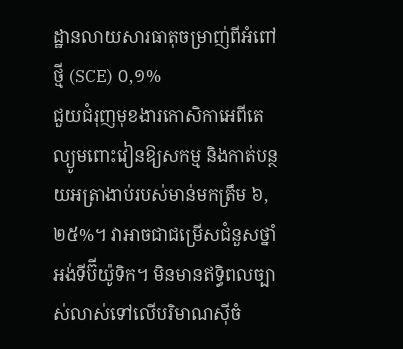ដ្ឋានលាយសារធាតុចម្រាញ់ពីអំពៅថ្មី (SCE) ០,១%
ជួយជំរុញមុខងារកោសិកាអេពីតេល្យូមពោះវៀនឱ្យសកម្ម និងកាត់បន្ថយអត្រាងាប់របស់មាន់មកត្រឹម ៦,២៥%។ វាអាចជាជម្រើសជំនួសថ្នាំអង់ទីប៊ីយ៉ូទិក។ មិនមានឥទ្ធិពលច្បាស់លាស់ទៅលើបរិមាណស៊ីចំ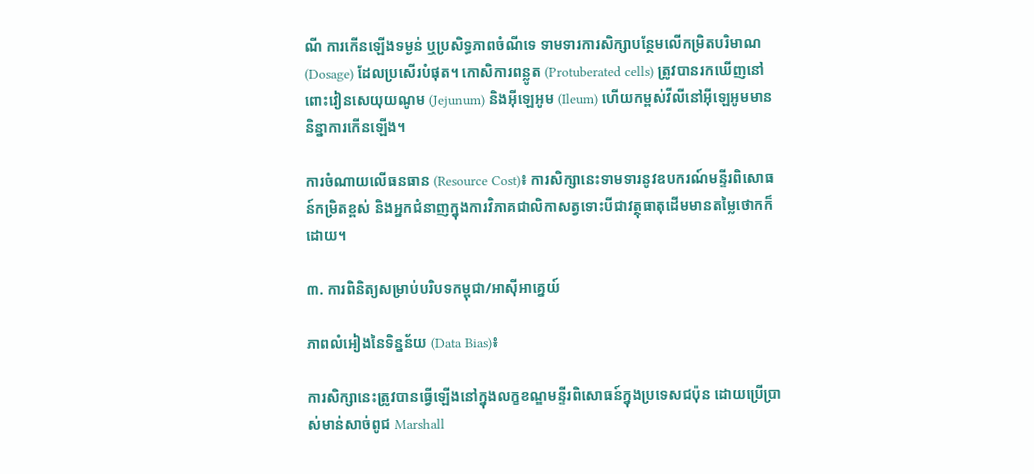ណី ការកើនឡើងទម្ងន់ ឬប្រសិទ្ធភាពចំណីទេ ទាមទារការសិក្សាបន្ថែមលើកម្រិតបរិមាណ (Dosage) ដែលប្រសើរបំផុត។ កោសិការពន្លូត (Protuberated cells) ត្រូវបានរកឃើញនៅពោះវៀនសេយុយណូម (Jejunum) និងអ៊ីឡេអូម (Ileum) ហើយកម្ពស់វីលីនៅអ៊ីឡេអូមមាននិន្នាការកើនឡើង។

ការចំណាយលើធនធាន (Resource Cost)៖ ការសិក្សានេះទាមទារនូវឧបករណ៍មន្ទីរពិសោធន៍កម្រិតខ្ពស់ និងអ្នកជំនាញក្នុងការវិភាគជាលិកាសត្វទោះបីជាវត្ថុធាតុដើមមានតម្លៃថោកក៏ដោយ។

៣. ការពិនិត្យសម្រាប់បរិបទកម្ពុជា/អាស៊ីអាគ្នេយ៍

ភាពលំអៀងនៃទិន្នន័យ (Data Bias)៖

ការសិក្សានេះត្រូវបានធ្វើឡើងនៅក្នុងលក្ខខណ្ឌមន្ទីរពិសោធន៍ក្នុងប្រទេសជប៉ុន ដោយប្រើប្រាស់មាន់សាច់ពូជ Marshall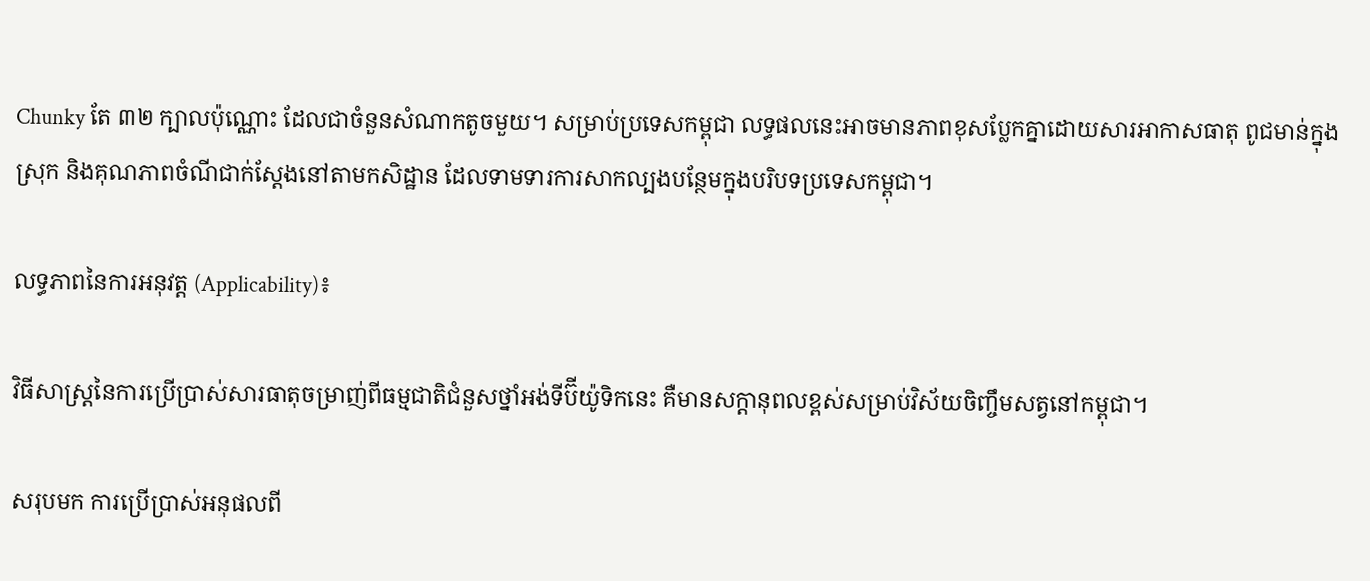Chunky តែ ៣២ ក្បាលប៉ុណ្ណោះ ដែលជាចំនួនសំណាកតូចមួយ។ សម្រាប់ប្រទេសកម្ពុជា លទ្ធផលនេះអាចមានភាពខុសប្លែកគ្នាដោយសារអាកាសធាតុ ពូជមាន់ក្នុងស្រុក និងគុណភាពចំណីជាក់ស្តែងនៅតាមកសិដ្ឋាន ដែលទាមទារការសាកល្បងបន្ថែមក្នុងបរិបទប្រទេសកម្ពុជា។

លទ្ធភាពនៃការអនុវត្ត (Applicability)៖

វិធីសាស្ត្រនៃការប្រើប្រាស់សារធាតុចម្រាញ់ពីធម្មជាតិជំនួសថ្នាំអង់ទីប៊ីយ៉ូទិកនេះ គឺមានសក្តានុពលខ្ពស់សម្រាប់វិស័យចិញ្ចឹមសត្វនៅកម្ពុជា។

សរុបមក ការប្រើប្រាស់អនុផលពី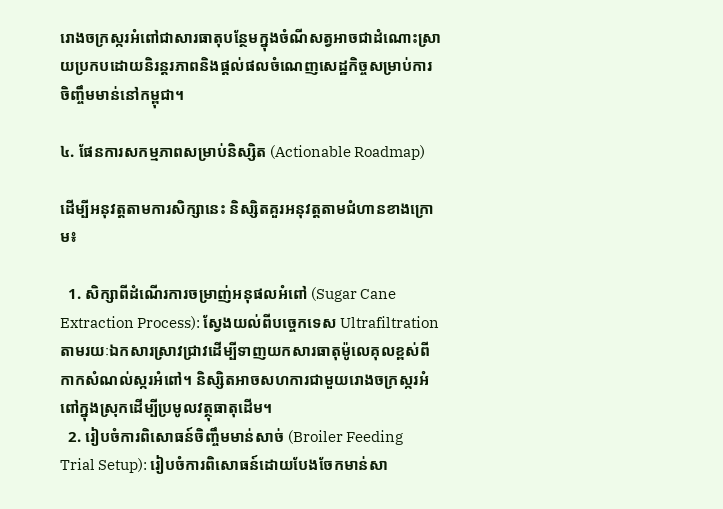រោងចក្រស្ករអំពៅជាសារធាតុបន្ថែមក្នុងចំណីសត្វអាចជាដំណោះស្រាយប្រកបដោយនិរន្តរភាពនិងផ្តល់ផលចំណេញសេដ្ឋកិច្ចសម្រាប់ការចិញ្ចឹមមាន់នៅកម្ពុជា។

៤. ផែនការសកម្មភាពសម្រាប់និស្សិត (Actionable Roadmap)

ដើម្បីអនុវត្តតាមការសិក្សានេះ និស្សិតគួរអនុវត្តតាមជំហានខាងក្រោម៖

  1. សិក្សាពីដំណើរការចម្រាញ់អនុផលអំពៅ (Sugar Cane Extraction Process): ស្វែងយល់ពីបច្ចេកទេស Ultrafiltration តាមរយៈឯកសារស្រាវជ្រាវដើម្បីទាញយកសារធាតុម៉ូលេគុលខ្ពស់ពីកាកសំណល់ស្ករអំពៅ។ និស្សិតអាចសហការជាមួយរោងចក្រស្ករអំពៅក្នុងស្រុកដើម្បីប្រមូលវត្ថុធាតុដើម។
  2. រៀបចំការពិសោធន៍ចិញ្ចឹមមាន់សាច់ (Broiler Feeding Trial Setup): រៀបចំការពិសោធន៍ដោយបែងចែកមាន់សា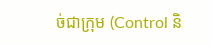ច់ជាក្រុម (Control និ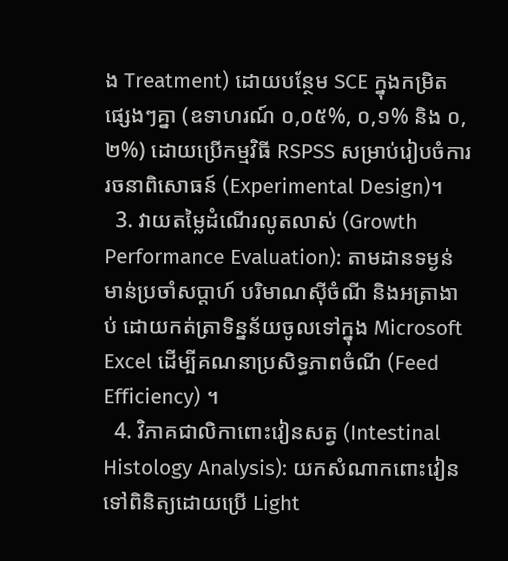ង Treatment) ដោយបន្ថែម SCE ក្នុងកម្រិតផ្សេងៗគ្នា (ឧទាហរណ៍ ០,០៥%, ០,១% និង ០,២%) ដោយប្រើកម្មវិធី RSPSS សម្រាប់រៀបចំការរចនាពិសោធន៍ (Experimental Design)។
  3. វាយតម្លៃដំណើរលូតលាស់ (Growth Performance Evaluation): តាមដានទម្ងន់មាន់ប្រចាំសប្តាហ៍ បរិមាណស៊ីចំណី និងអត្រាងាប់ ដោយកត់ត្រាទិន្នន័យចូលទៅក្នុង Microsoft Excel ដើម្បីគណនាប្រសិទ្ធភាពចំណី (Feed Efficiency) ។
  4. វិភាគជាលិកាពោះវៀនសត្វ (Intestinal Histology Analysis): យកសំណាកពោះវៀនទៅពិនិត្យដោយប្រើ Light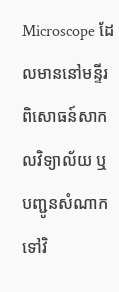Microscope ដែលមាននៅមន្ទីរពិសោធន៍សាកលវិទ្យាល័យ ឬបញ្ជូនសំណាកទៅវិ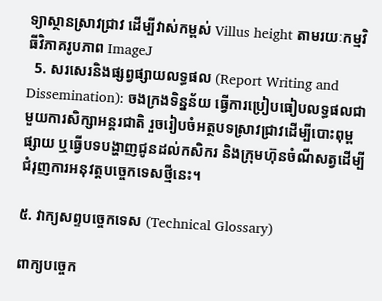ទ្យាស្ថានស្រាវជ្រាវ ដើម្បីវាស់កម្ពស់ Villus height តាមរយៈកម្មវិធីវិភាគរូបភាព ImageJ
  5. សរសេរនិងផ្សព្វផ្សាយលទ្ធផល (Report Writing and Dissemination): ចងក្រងទិន្នន័យ ធ្វើការប្រៀបធៀបលទ្ធផលជាមួយការសិក្សាអន្តរជាតិ រួចរៀបចំអត្ថបទស្រាវជ្រាវដើម្បីបោះពុម្ពផ្សាយ ឬធ្វើបទបង្ហាញជូនដល់កសិករ និងក្រុមហ៊ុនចំណីសត្វដើម្បីជំរុញការអនុវត្តបច្ចេកទេសថ្មីនេះ។

៥. វាក្យសព្ទបច្ចេកទេស (Technical Glossary)

ពាក្យបច្ចេក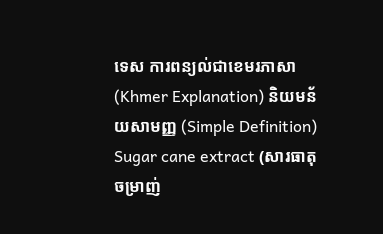ទេស ការពន្យល់ជាខេមរភាសា (Khmer Explanation) និយមន័យសាមញ្ញ (Simple Definition)
Sugar cane extract (សារធាតុចម្រាញ់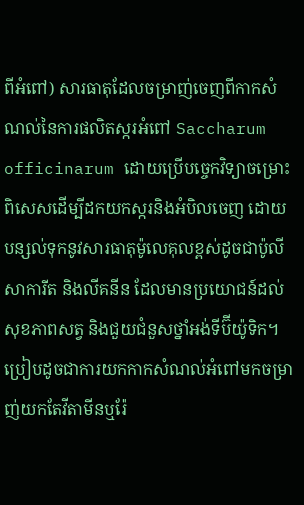ពីអំពៅ) សារធាតុដែលចម្រាញ់ចេញពីកាកសំណល់នៃការផលិតស្ករអំពៅ Saccharum officinarum ដោយប្រើបច្ចេកវិទ្យាចម្រោះពិសេសដើម្បីដកយកស្ករនិងអំបិលចេញ ដោយបន្សល់ទុកនូវសារធាតុម៉ូលេគុលខ្ពស់ដូចជាប៉ូលីសាការីត និងលីគនីន ដែលមានប្រយោជន៍ដល់សុខភាពសត្វ និងជួយជំនួសថ្នាំអង់ទីប៊ីយ៉ូទិក។ ប្រៀបដូចជាការយកកាកសំណល់អំពៅមកចម្រាញ់យកតែវីតាមីនឬរ៉ែ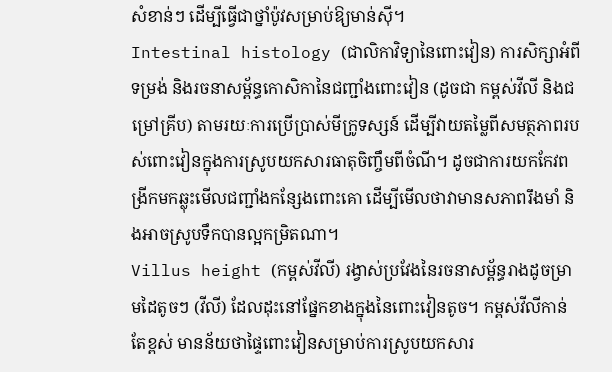សំខាន់ៗ ដើម្បីធ្វើជាថ្នាំប៉ូវសម្រាប់ឱ្យមាន់ស៊ី។
Intestinal histology (ជាលិកាវិទ្យានៃពោះវៀន) ការសិក្សាអំពីទម្រង់ និងរចនាសម្ព័ន្ធកោសិកានៃជញ្ជាំងពោះវៀន (ដូចជា កម្ពស់វីលី និងជម្រៅគ្រីប) តាមរយៈការប្រើប្រាស់មីក្រូទស្សន៍ ដើម្បីវាយតម្លៃពីសមត្ថភាពរបស់ពោះវៀនក្នុងការស្រូបយកសារធាតុចិញ្ចឹមពីចំណី។ ដូចជាការយកកែវពង្រីកមកឆ្លុះមើលជញ្ជាំងកន្សែងពោះគោ ដើម្បីមើលថាវាមានសភាពរឹងមាំ និងអាចស្រូបទឹកបានល្អកម្រិតណា។
Villus height (កម្ពស់វីលី) រង្វាស់ប្រវែងនៃរចនាសម្ព័ន្ធរាងដូចម្រាមដៃតូចៗ (វីលី) ដែលដុះនៅផ្នែកខាងក្នុងនៃពោះវៀនតូច។ កម្ពស់វីលីកាន់តែខ្ពស់ មានន័យថាផ្ទៃពោះវៀនសម្រាប់ការស្រូបយកសារ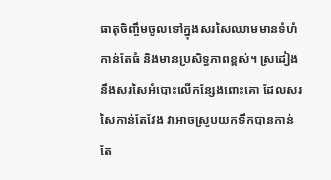ធាតុចិញ្ចឹមចូលទៅក្នុងសរសៃឈាមមានទំហំកាន់តែធំ និងមានប្រសិទ្ធភាពខ្ពស់។ ស្រដៀងនឹងសរសៃអំបោះលើកន្សែងពោះគោ ដែលសរសៃកាន់តែវែង វាអាចស្រូបយកទឹកបានកាន់តែ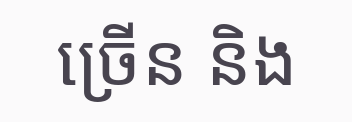ច្រើន និង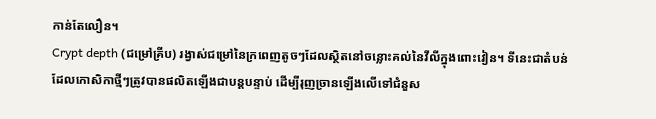កាន់តែលឿន។
Crypt depth (ជម្រៅគ្រីប) រង្វាស់ជម្រៅនៃក្រពេញតូចៗដែលស្ថិតនៅចន្លោះគល់នៃវីលីក្នុងពោះវៀន។ ទីនេះជាតំបន់ដែលកោសិកាថ្មីៗត្រូវបានផលិតឡើងជាបន្តបន្ទាប់ ដើម្បីរុញច្រានឡើងលើទៅជំនួស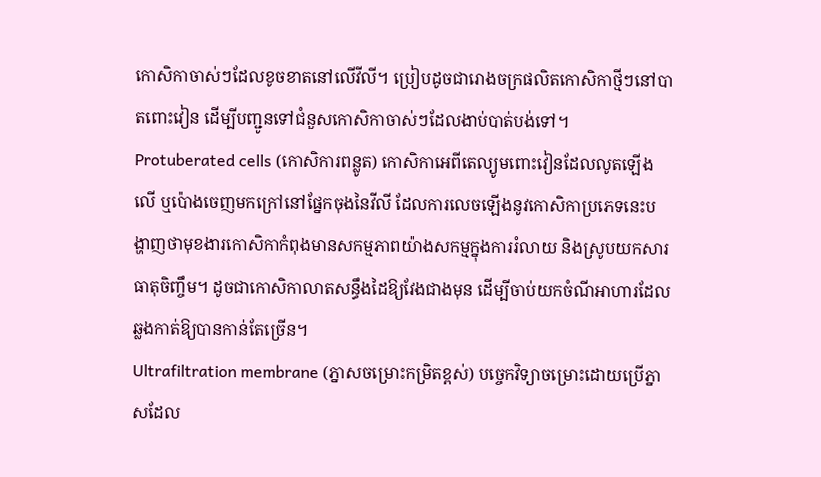កោសិកាចាស់ៗដែលខូចខាតនៅលើវីលី។ ប្រៀបដូចជារោងចក្រផលិតកោសិកាថ្មីៗនៅបាតពោះវៀន ដើម្បីបញ្ជូនទៅជំនួសកោសិកាចាស់ៗដែលងាប់បាត់បង់ទៅ។
Protuberated cells (កោសិការពន្លូត) កោសិកាអេពីតេល្យូមពោះវៀនដែលលូតឡើងលើ ឬប៉ោងចេញមកក្រៅនៅផ្នែកចុងនៃវីលី ដែលការលេចឡើងនូវកោសិកាប្រភេទនេះបង្ហាញថាមុខងារកោសិកាកំពុងមានសកម្មភាពយ៉ាងសកម្មក្នុងការរំលាយ និងស្រូបយកសារធាតុចិញ្ចឹម។ ដូចជាកោសិកាលាតសន្ធឹងដៃឱ្យវែងជាងមុន ដើម្បីចាប់យកចំណីអាហារដែលឆ្លងកាត់ឱ្យបានកាន់តែច្រើន។
Ultrafiltration membrane (ភ្នាសចម្រោះកម្រិតខ្ពស់) បច្ចេកវិទ្យាចម្រោះដោយប្រើភ្នាសដែល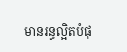មានរន្ធល្អិតបំផុ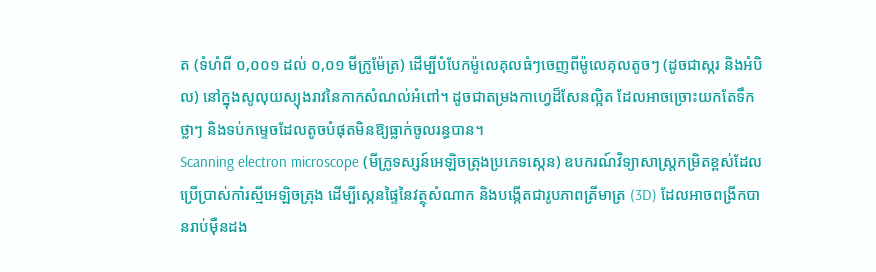ត (ទំហំពី ០,០០១ ដល់ ០,០១ មីក្រូម៉ែត្រ) ដើម្បីបំបែកម៉ូលេគុលធំៗចេញពីម៉ូលេគុលតូចៗ (ដូចជាស្ករ និងអំបិល) នៅក្នុងសូលុយស្យុងរាវនៃកាកសំណល់អំពៅ។ ដូចជាតម្រងកាហ្វេដ៏សែនល្អិត ដែលអាចច្រោះយកតែទឹកថ្លាៗ និងទប់កម្ទេចដែលតូចបំផុតមិនឱ្យធ្លាក់ចូលរន្ធបាន។
Scanning electron microscope (មីក្រូទស្សន៍អេឡិចត្រុងប្រភេទស្កេន) ឧបករណ៍វិទ្យាសាស្ត្រកម្រិតខ្ពស់ដែលប្រើប្រាស់កាំរស្មីអេឡិចត្រុង ដើម្បីស្កេនផ្ទៃនៃវត្ថុសំណាក និងបង្កើតជារូបភាពត្រីមាត្រ (3D) ដែលអាចពង្រីកបានរាប់ម៉ឺនដង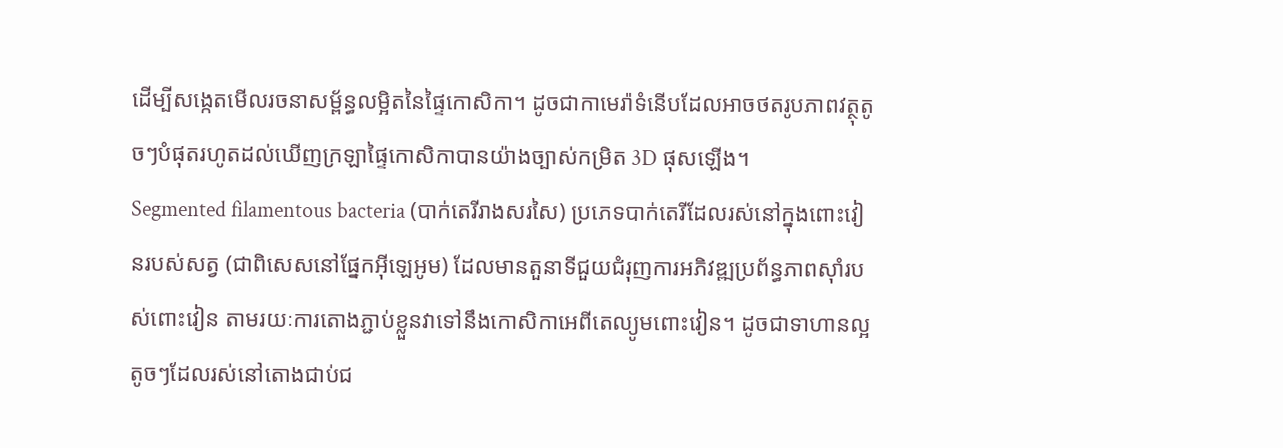ដើម្បីសង្កេតមើលរចនាសម្ព័ន្ធលម្អិតនៃផ្ទៃកោសិកា។ ដូចជាកាមេរ៉ាទំនើបដែលអាចថតរូបភាពវត្ថុតូចៗបំផុតរហូតដល់ឃើញក្រឡាផ្ទៃកោសិកាបានយ៉ាងច្បាស់កម្រិត 3D ផុសឡើង។
Segmented filamentous bacteria (បាក់តេរីរាងសរសៃ) ប្រភេទបាក់តេរីដែលរស់នៅក្នុងពោះវៀនរបស់សត្វ (ជាពិសេសនៅផ្នែកអ៊ីឡេអូម) ដែលមានតួនាទីជួយជំរុញការអភិវឌ្ឍប្រព័ន្ធភាពស៊ាំរបស់ពោះវៀន តាមរយៈការតោងភ្ជាប់ខ្លួនវាទៅនឹងកោសិកាអេពីតេល្យូមពោះវៀន។ ដូចជាទាហានល្អតូចៗដែលរស់នៅតោងជាប់ជ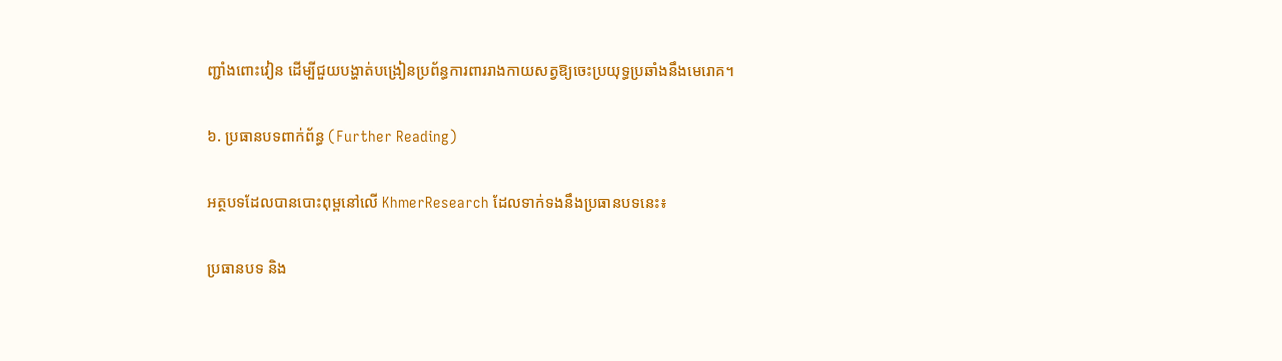ញ្ជាំងពោះវៀន ដើម្បីជួយបង្ហាត់បង្រៀនប្រព័ន្ធការពាររាងកាយសត្វឱ្យចេះប្រយុទ្ធប្រឆាំងនឹងមេរោគ។

៦. ប្រធានបទពាក់ព័ន្ធ (Further Reading)

អត្ថបទដែលបានបោះពុម្ពនៅលើ KhmerResearch ដែលទាក់ទងនឹងប្រធានបទនេះ៖

ប្រធានបទ និង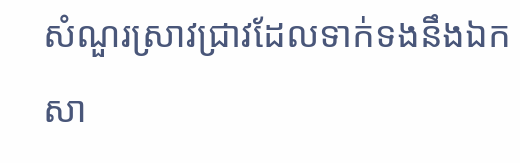សំណួរស្រាវជ្រាវដែលទាក់ទងនឹងឯកសា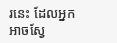រនេះ ដែលអ្នកអាចស្វែ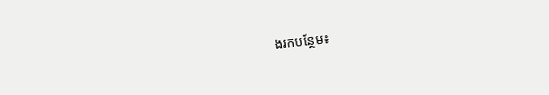ងរកបន្ថែម៖